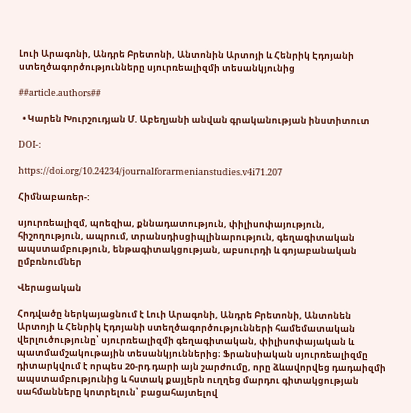Լուի Արագոնի, Անդրե Բրետոնի, Անտոնին Արտոյի և Հենրիկ Էդոյանի ստեղծագործությունները սյուրռեալիզմի տեսանկյունից

##article.authors##

  • Կարեն Խուրշուդյան Մ. Աբեղյանի անվան գրականության ինստիտուտ

DOI-:

https://doi.org/10.24234/journalforarmenianstudies.v4i71.207

Հիմնաբառեր-:

սյուրռեալիզմ, պոեզիա, քննադատություն, փիլիսոփայություն, հիշողություն, ապրում, տրանսդիսցիպլինարություն, գեղագիտական ապստամբություն, ենթագիտակցության, աբսուրդի և գոյաբանական ըմբռնումներ

Վերացական

Հոդվածը ներկայացնում է Լուի Արագոնի, Անդրե Բրետոնի, Անտոնեն Արտոյի և Հենրիկ Էդոյանի ստեղծագործությունների համեմատական վերլուծությունը՝ սյուրռեալիզմի գեղագիտական, փիլիսոփայական և պատմամշակութային տեսանկյուններից։ Ֆրանսիական սյուրռեալիզմը դիտարկվում է որպես 20-րդ դարի այն շարժումը, որը ձևավորվեց դադաիզմի ապստամբությունից և հստակ քայլերն ուղղեց մարդու գիտակցության սահմանները կոտրելուն՝ բացահայտելով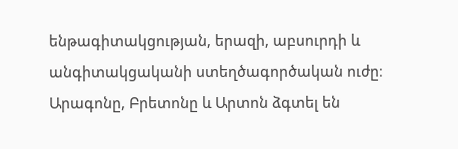ենթագիտակցության, երազի, աբսուրդի և անգիտակցականի ստեղծագործական ուժը։ Արագոնը, Բրետոնը և Արտոն ձգտել են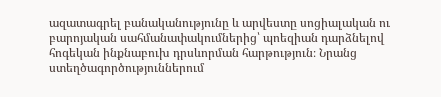ազատագրել բանականությունը և արվեստը սոցիալական ու բարոյական սահմանափակումներից՝ պոեզիան դարձնելով հոգեկան ինքնաբուխ դրսևորման հարթություն։ Նրանց ստեղծագործություններում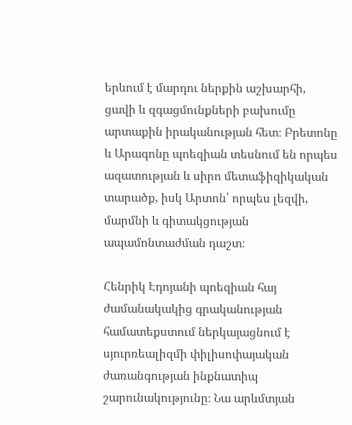երևում է մարդու ներքին աշխարհի, ցավի և զգացմունքների բախումը արտաքին իրականության հետ։ Բրետոնը և Արագոնը պոեզիան տեսնում են որպես ազատության և սիրո մետաֆիզիկական տարածք, իսկ Արտոն՝ որպես լեզվի, մարմնի և գիտակցության ապամոնտաժման դաշտ։

Հենրիկ Էդոյանի պոեզիան հայ ժամանակակից գրականության համատեքստում ներկայացնում է սյուրռեալիզմի փիլիսոփայական ժառանգության ինքնատիպ շարունակությունը։ Նա արևմտյան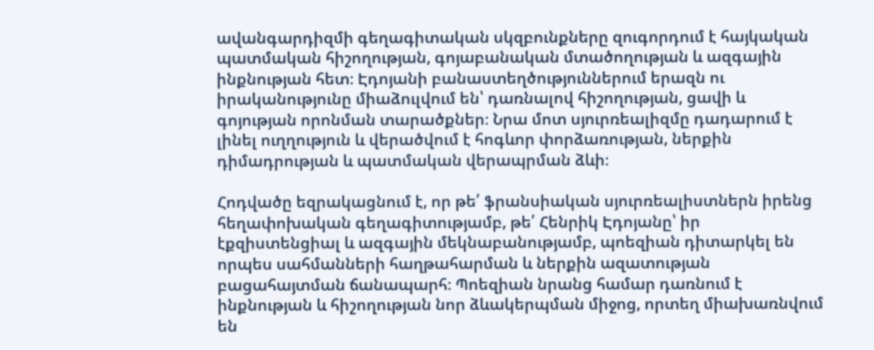ավանգարդիզմի գեղագիտական սկզբունքները զուգորդում է հայկական պատմական հիշողության, գոյաբանական մտածողության և ազգային ինքնության հետ։ Էդոյանի բանաստեղծություններում երազն ու իրականությունը միաձուլվում են՝ դառնալով հիշողության, ցավի և գոյության որոնման տարածքներ։ Նրա մոտ սյուրռեալիզմը դադարում է լինել ուղղություն և վերածվում է հոգևոր փորձառության, ներքին դիմադրության և պատմական վերապրման ձևի։

Հոդվածը եզրակացնում է, որ թե՛ ֆրանսիական սյուրռեալիստներն իրենց հեղափոխական գեղագիտությամբ, թե՛ Հենրիկ Էդոյանը՝ իր էքզիստենցիալ և ազգային մեկնաբանությամբ, պոեզիան դիտարկել են որպես սահմանների հաղթահարման և ներքին ազատության բացահայտման ճանապարհ։ Պոեզիան նրանց համար դառնում է ինքնության և հիշողության նոր ձևակերպման միջոց, որտեղ միախառնվում են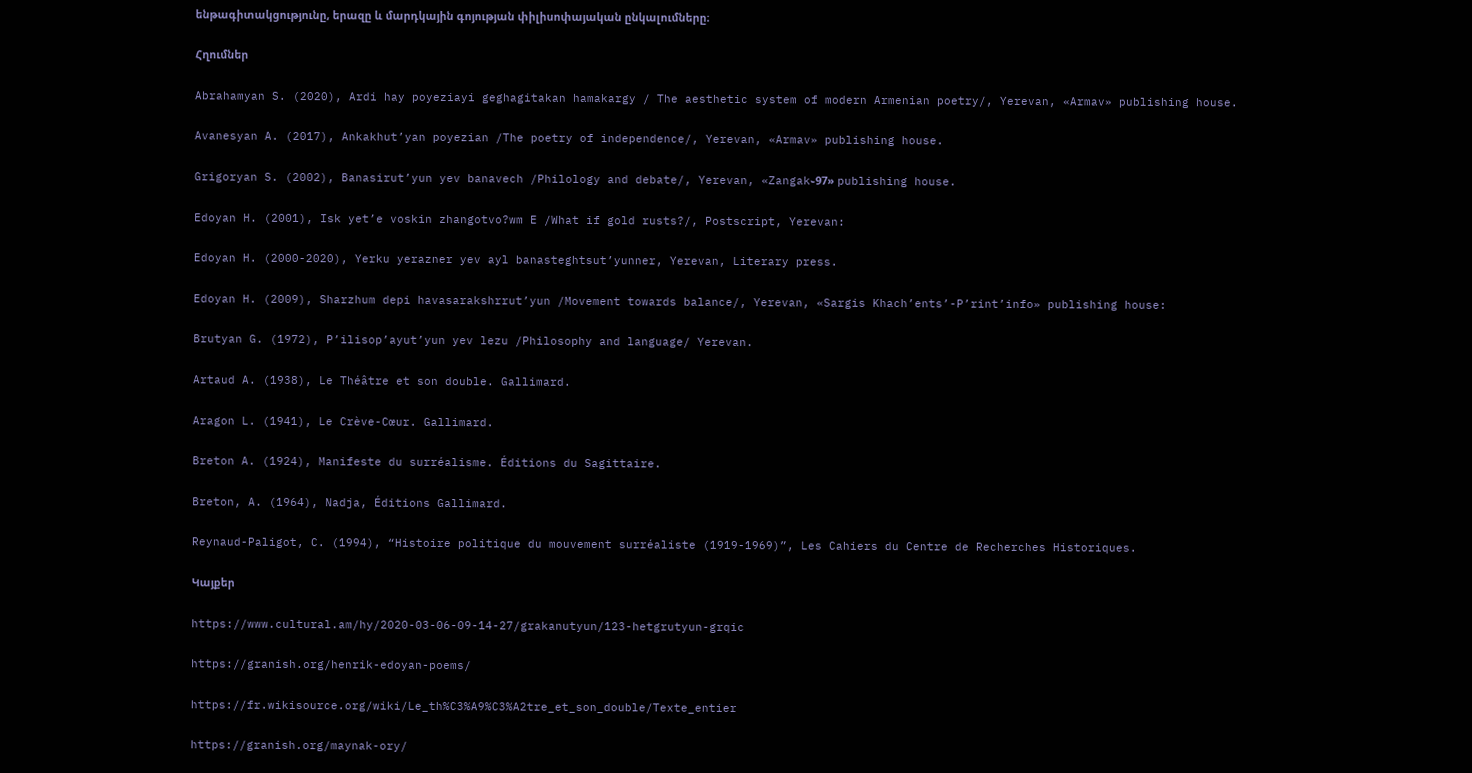ենթագիտակցությունը, երազը և մարդկային գոյության փիլիսոփայական ընկալումները։

Հղումներ

Abrahamyan S. (2020), Ardi hay poyeziayi geghagitakan hamakargy / The aesthetic system of modern Armenian poetry/, Yerevan, «Armav» publishing house.

Avanesyan A. (2017), Ankakhut’yan poyezian /The poetry of independence/, Yerevan, «Armav» publishing house.

Grigoryan S. (2002), Banasirut’yun yev banavech /Philology and debate/, Yerevan, «Zangak֊97» publishing house.

Edoyan H. (2001), Isk yet’e voskin zhangotvo?wm E /What if gold rusts?/, Postscript, Yerevan:

Edoyan H. (2000-2020), Yerku yerazner yev ayl banasteghtsut’yunner, Yerevan, Literary press.

Edoyan H. (2009), Sharzhum depi havasarakshrrut’yun /Movement towards balance/, Yerevan, «Sargis Khach’ents’-P’rint’info» publishing house:

Brutyan G. (1972), P’ilisop’ayut’yun yev lezu /Philosophy and language/ Yerevan.

Artaud A. (1938), Le Théâtre et son double. Gallimard.

Aragon L. (1941), Le Crève-Cœur. Gallimard.

Breton A. (1924), Manifeste du surréalisme. Éditions du Sagittaire.

Breton, A. (1964), Nadja, Éditions Gallimard.

Reynaud-Paligot, C. (1994), “Histoire politique du mouvement surréaliste (1919-1969)”, Les Cahiers du Centre de Recherches Historiques.

Կայքեր

https://www.cultural.am/hy/2020-03-06-09-14-27/grakanutyun/123-hetgrutyun-grqic

https://granish.org/henrik-edoyan-poems/

https://fr.wikisource.org/wiki/Le_th%C3%A9%C3%A2tre_et_son_double/Texte_entier

https://granish.org/maynak-ory/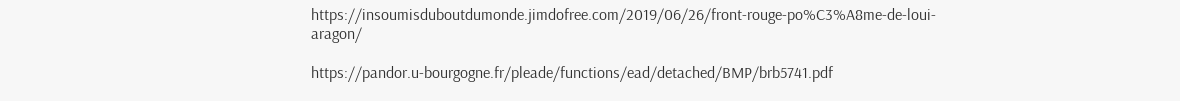https://insoumisduboutdumonde.jimdofree.com/2019/06/26/front-rouge-po%C3%A8me-de-loui-aragon/

https://pandor.u-bourgogne.fr/pleade/functions/ead/detached/BMP/brb5741.pdf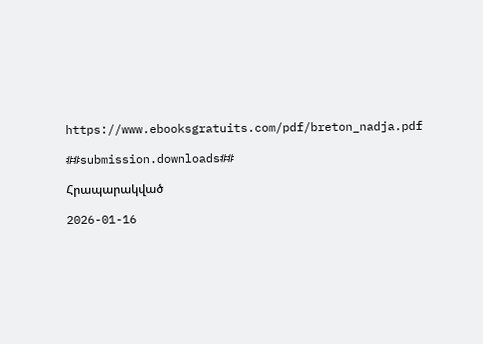https://www.ebooksgratuits.com/pdf/breton_nadja.pdf

##submission.downloads##

Հրապարակված

2026-01-16